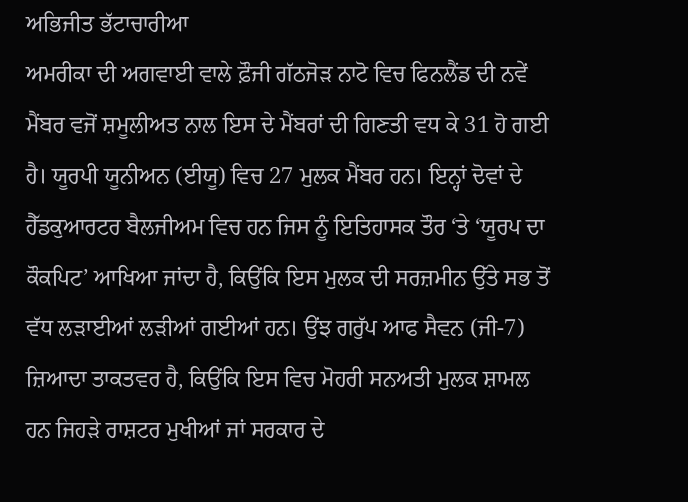ਅਭਿਜੀਤ ਭੱਟਾਚਾਰੀਆ
ਅਮਰੀਕਾ ਦੀ ਅਗਵਾਈ ਵਾਲੇ ਫ਼ੌਜੀ ਗੱਠਜੋੜ ਨਾਟੋ ਵਿਚ ਫਿਨਲੈਂਡ ਦੀ ਨਵੇਂ ਮੈਂਬਰ ਵਜੋਂ ਸ਼ਮੂਲੀਅਤ ਨਾਲ ਇਸ ਦੇ ਮੈਂਬਰਾਂ ਦੀ ਗਿਣਤੀ ਵਧ ਕੇ 31 ਹੋ ਗਈ ਹੈ। ਯੂਰਪੀ ਯੂਨੀਅਨ (ਈਯੂ) ਵਿਚ 27 ਮੁਲਕ ਮੈਂਬਰ ਹਨ। ਇਨ੍ਹਾਂ ਦੋਵਾਂ ਦੇ ਹੈੱਡਕੁਆਰਟਰ ਬੈਲਜੀਅਮ ਵਿਚ ਹਨ ਜਿਸ ਨੂੰ ਇਤਿਹਾਸਕ ਤੌਰ ‘ਤੇ ‘ਯੂਰਪ ਦਾ ਕੌਕਪਿਟ’ ਆਖਿਆ ਜਾਂਦਾ ਹੈ, ਕਿਉਂਕਿ ਇਸ ਮੁਲਕ ਦੀ ਸਰਜ਼ਮੀਨ ਉੱਤੇ ਸਭ ਤੋਂ ਵੱਧ ਲੜਾਈਆਂ ਲੜੀਆਂ ਗਈਆਂ ਹਨ। ਉਂਝ ਗਰੁੱਪ ਆਫ ਸੈਵਨ (ਜੀ-7) ਜ਼ਿਆਦਾ ਤਾਕਤਵਰ ਹੈ, ਕਿਉਂਕਿ ਇਸ ਵਿਚ ਮੋਹਰੀ ਸਨਅਤੀ ਮੁਲਕ ਸ਼ਾਮਲ ਹਨ ਜਿਹੜੇ ਰਾਸ਼ਟਰ ਮੁਖੀਆਂ ਜਾਂ ਸਰਕਾਰ ਦੇ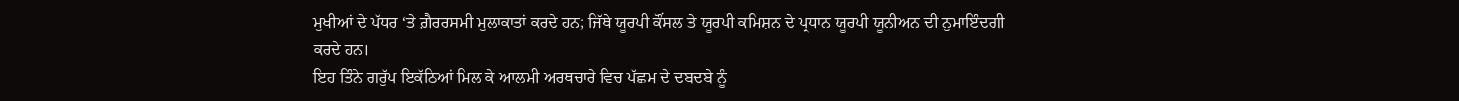ਮੁਖੀਆਂ ਦੇ ਪੱਧਰ ‘ਤੇ ਗ਼ੈਰਰਸਮੀ ਮੁਲਾਕਾਤਾਂ ਕਰਦੇ ਹਨ; ਜਿੱਥੇ ਯੂਰਪੀ ਕੌਂਸਲ ਤੇ ਯੂਰਪੀ ਕਮਿਸ਼ਨ ਦੇ ਪ੍ਰਧਾਨ ਯੂਰਪੀ ਯੂਨੀਅਨ ਦੀ ਨੁਮਾਇੰਦਗੀ ਕਰਦੇ ਹਨ।
ਇਹ ਤਿੰਨੇ ਗਰੁੱਪ ਇਕੱਠਿਆਂ ਮਿਲ ਕੇ ਆਲਮੀ ਅਰਥਚਾਰੇ ਵਿਚ ਪੱਛਮ ਦੇ ਦਬਦਬੇ ਨੂੰ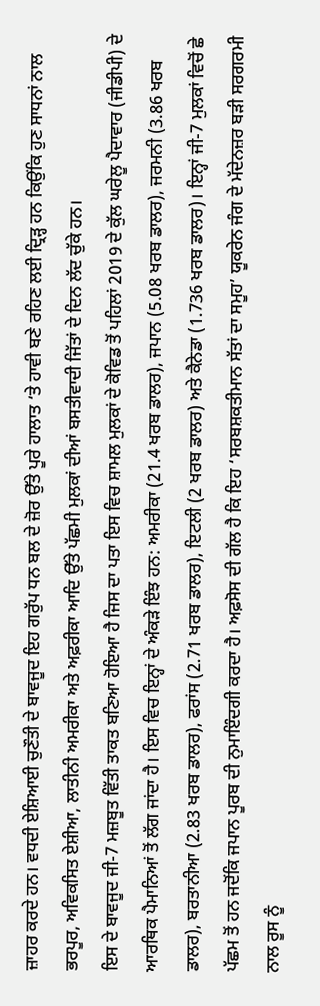ਜ਼ਾਹਰ ਕਰਦੇ ਹਨ। ਵਧਦੀ ਏਸ਼ਿਆਈ ਚੁਣੌਤੀ ਦੇ ਬਾਵਜੂਦ ਇਹ ਗਰੁੱਪ ਧਨ ਬਲ ਦੇ ਜ਼ੋਰ ਉੱਤੇ ਪੂਰੇ ਹਾਲਾਤ ‘ਤੇ ਹਾਵੀ ਬਣੇ ਰਹਿਣ ਲਈ ਦ੍ਰਿੜ੍ਹ ਹਨ ਕਿਉਂਕਿ ਹੁਣ ਸਾਧਨਾਂ ਨਾਲ ਭਰਪੂਰ, ਅਵਿਕਸਿਤ ਏਸ਼ੀਆ, ਲਾਤੀਨੀ ਅਮਰੀਕਾ ਅਤੇ ਅਫ਼ਰੀਕਾ ਆਦਿ ਉੱਤੇ ਪੱਛਮੀ ਮੁਲਕਾਂ ਦੀਆਂ ਬਸਤੀਵਾਦੀ ਜਿੱਤਾਂ ਦੇ ਦਿਨ ਲੱਦ ਚੁੱਕੇ ਹਨ।
ਇਸ ਦੇ ਬਾਵਜੂਦ ਜੀ-7 ਮਜ਼ਬੂਤ ਵਿੱਤੀ ਤਾਕਤ ਬਣਿਆ ਹੋਇਆ ਹੈ ਜਿਸ ਦਾ ਪਤਾ ਇਸ ਵਿਚ ਸ਼ਾਮਲ ਮੁਲਕਾਂ ਦੇ ਕੋਵਿਡ ਤੋਂ ਪਹਿਲਾਂ 2019 ਦੇ ਕੁੱਲ ਘਰੇਲੂ ਪੈਦਾਵਾਰ (ਜੀਡੀਪੀ) ਦੇ ਆਰਥਿਕ ਪੈਮਾਨਿਆਂ ਤੋਂ ਲੱਗ ਜਾਂਦਾ ਹੈ। ਇਸ ਵਿਚ ਇਨ੍ਹਾਂ ਦੇ ਅੰਕੜੇ ਇੰਝ ਹਨ: ਅਮਰੀਕਾ (21.4 ਖਰਬ ਡਾਲਰ), ਜਪਾਨ (5.08 ਖਰਬ ਡਾਲਰ), ਜਰਮਨੀ (3.86 ਖਰਬ ਡਾਲਰ), ਬਰਤਾਨੀਆ (2.83 ਖਰਬ ਡਾਲਰ), ਫਰਾਂਸ (2.71 ਖਰਬ ਡਾਲਰ), ਇਟਲੀ (2 ਖਰਬ ਡਾਲਰ) ਅਤੇ ਕੈਨੇਡਾ (1.736 ਖਰਬ ਡਾਲਰ)। ਇਨ੍ਹਾਂ ਜੀ-7 ਮੁਲਕਾਂ ਵਿਚੋਂ ਛੇ ਪੱਛਮ ਤੋਂ ਹਨ ਜਦੋਂਕਿ ਜਪਾਨ ਪੂਰਬ ਦੀ ਨੁਮਾਇੰਦਗੀ ਕਰਦਾ ਹੈ। ਅਫ਼ਸੋਸ ਦੀ ਗੱਲ ਹੈ ਕਿ ਇਹ ‘ਸਰਬਸ਼ਕਤੀਮਾਨ ਸੱਤਾਂ ਦਾ ਸਮੂਹ’ ਯੂਕਰੇਨ ਜੰਗ ਦੇ ਮੱਦੇਨਜ਼ਰ ਬੜੀ ਸਰਗਰਮੀ ਨਾਲ ਰੂਸ ਨੂੰ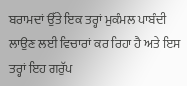ਬਰਾਮਦਾਂ ਉੱਤੇ ਇਕ ਤਰ੍ਹਾਂ ਮੁਕੰਮਲ ਪਾਬੰਦੀ ਲਾਉਣ ਲਈ ਵਿਚਾਰਾਂ ਕਰ ਰਿਹਾ ਹੈ ਅਤੇ ਇਸ ਤਰ੍ਹਾਂ ਇਹ ਗਰੁੱਪ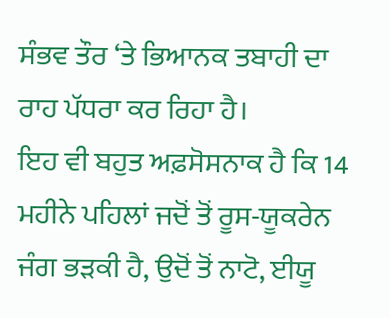ਸੰਭਵ ਤੌਰ ‘ਤੇ ਭਿਆਨਕ ਤਬਾਹੀ ਦਾ ਰਾਹ ਪੱਧਰਾ ਕਰ ਰਿਹਾ ਹੈ।
ਇਹ ਵੀ ਬਹੁਤ ਅਫ਼ਸੋਸਨਾਕ ਹੈ ਕਿ 14 ਮਹੀਨੇ ਪਹਿਲਾਂ ਜਦੋਂ ਤੋਂ ਰੂਸ-ਯੂਕਰੇਨ ਜੰਗ ਭੜਕੀ ਹੈ, ਉਦੋਂ ਤੋਂ ਨਾਟੋ, ਈਯੂ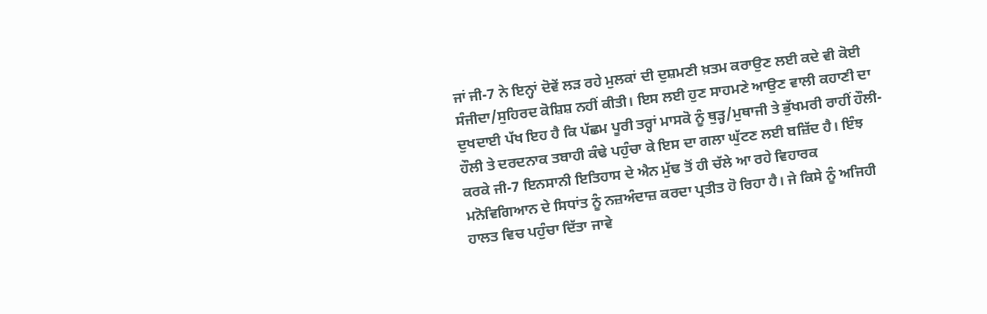ਜਾਂ ਜੀ-7 ਨੇ ਇਨ੍ਹਾਂ ਦੋਵੇਂ ਲੜ ਰਹੇ ਮੁਲਕਾਂ ਦੀ ਦੁਸ਼ਮਣੀ ਖ਼ਤਮ ਕਰਾਉਣ ਲਈ ਕਦੇ ਵੀ ਕੋਈ ਸੰਜੀਦਾ/ਸੁਹਿਰਦ ਕੋਸ਼ਿਸ਼ ਨਹੀਂ ਕੀਤੀ। ਇਸ ਲਈ ਹੁਣ ਸਾਹਮਣੇ ਆਉਣ ਵਾਲੀ ਕਹਾਣੀ ਦਾ ਦੁਖਦਾਈ ਪੱਖ ਇਹ ਹੈ ਕਿ ਪੱਛਮ ਪੂਰੀ ਤਰ੍ਹਾਂ ਮਾਸਕੋ ਨੂੰ ਥੁੜ੍ਹ/ਮੁਥਾਜੀ ਤੇ ਭੁੱਖਮਰੀ ਰਾਹੀਂ ਹੌਲੀ-ਹੌਲੀ ਤੇ ਦਰਦਨਾਕ ਤਬਾਹੀ ਕੰਢੇ ਪਹੁੰਚਾ ਕੇ ਇਸ ਦਾ ਗਲਾ ਘੁੱਟਣ ਲਈ ਬਜ਼ਿੱਦ ਹੈ। ਇੰਝ ਕਰਕੇ ਜੀ-7 ਇਨਸਾਨੀ ਇਤਿਹਾਸ ਦੇ ਐਨ ਮੁੱਢ ਤੋਂ ਹੀ ਚੱਲੇ ਆ ਰਹੇ ਵਿਹਾਰਕ ਮਨੋਵਿਗਿਆਨ ਦੇ ਸਿਧਾਂਤ ਨੂੰ ਨਜ਼ਅੰਦਾਜ਼ ਕਰਦਾ ਪ੍ਰਤੀਤ ਹੋ ਰਿਹਾ ਹੈ। ਜੇ ਕਿਸੇ ਨੂੰ ਅਜਿਹੀ ਹਾਲਤ ਵਿਚ ਪਹੁੰਚਾ ਦਿੱਤਾ ਜਾਵੇ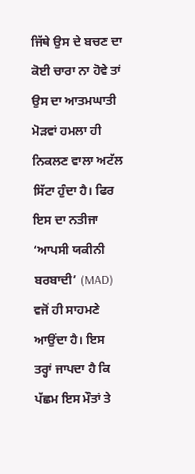ਜਿੱਥੇ ਉਸ ਦੇ ਬਚਣ ਦਾ ਕੋਈ ਚਾਰਾ ਨਾ ਹੋਵੇ ਤਾਂ ਉਸ ਦਾ ਆਤਮਘਾਤੀ ਮੋੜਵਾਂ ਹਮਲਾ ਹੀ ਨਿਕਲਣ ਵਾਲਾ ਅਟੱਲ ਸਿੱਟਾ ਹੁੰਦਾ ਹੈ। ਫਿਰ ਇਸ ਦਾ ਨਤੀਜਾ ‘ਆਪਸੀ ਯਕੀਨੀ ਬਰਬਾਦੀ’ (MAD) ਵਜੋਂ ਹੀ ਸਾਹਮਣੇ ਆਉਂਦਾ ਹੈ। ਇਸ ਤਰ੍ਹਾਂ ਜਾਪਦਾ ਹੈ ਕਿ ਪੱਛਮ ਇਸ ਮੌਤਾਂ ਤੇ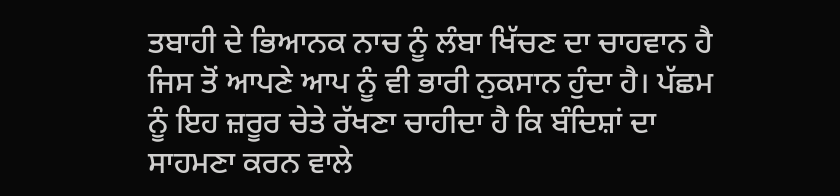ਤਬਾਹੀ ਦੇ ਭਿਆਨਕ ਨਾਚ ਨੂੰ ਲੰਬਾ ਖਿੱਚਣ ਦਾ ਚਾਹਵਾਨ ਹੈ ਜਿਸ ਤੋਂ ਆਪਣੇ ਆਪ ਨੂੰ ਵੀ ਭਾਰੀ ਨੁਕਸਾਨ ਹੁੰਦਾ ਹੈ। ਪੱਛਮ ਨੂੰ ਇਹ ਜ਼ਰੂਰ ਚੇਤੇ ਰੱਖਣਾ ਚਾਹੀਦਾ ਹੈ ਕਿ ਬੰਦਿਸ਼ਾਂ ਦਾ ਸਾਹਮਣਾ ਕਰਨ ਵਾਲੇ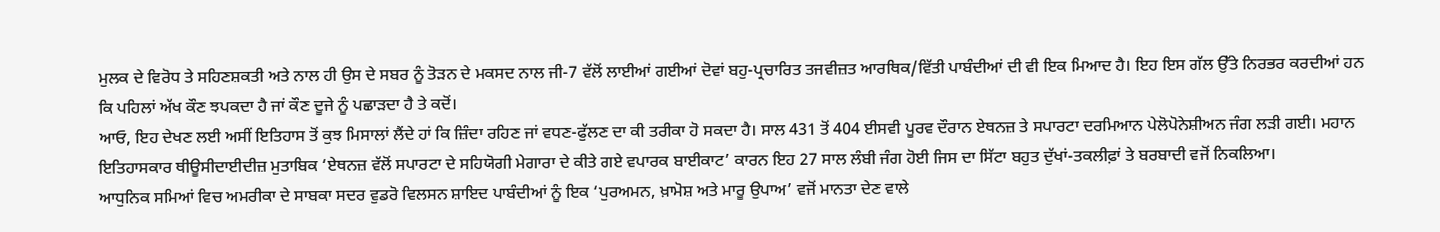ਮੁਲਕ ਦੇ ਵਿਰੋਧ ਤੇ ਸਹਿਣਸ਼ਕਤੀ ਅਤੇ ਨਾਲ ਹੀ ਉਸ ਦੇ ਸਬਰ ਨੂੰ ਤੋੜਨ ਦੇ ਮਕਸਦ ਨਾਲ ਜੀ-7 ਵੱਲੋਂ ਲਾਈਆਂ ਗਈਆਂ ਦੋਵਾਂ ਬਹੁ-ਪ੍ਰਚਾਰਿਤ ਤਜਵੀਜ਼ਤ ਆਰਥਿਕ/ਵਿੱਤੀ ਪਾਬੰਦੀਆਂ ਦੀ ਵੀ ਇਕ ਮਿਆਦ ਹੈ। ਇਹ ਇਸ ਗੱਲ ਉੱਤੇ ਨਿਰਭਰ ਕਰਦੀਆਂ ਹਨ ਕਿ ਪਹਿਲਾਂ ਅੱਖ ਕੌਣ ਝਪਕਦਾ ਹੈ ਜਾਂ ਕੌਣ ਦੂਜੇ ਨੂੰ ਪਛਾੜਦਾ ਹੈ ਤੇ ਕਦੋਂ।
ਆਓ, ਇਹ ਦੇਖਣ ਲਈ ਅਸੀਂ ਇਤਿਹਾਸ ਤੋਂ ਕੁਝ ਮਿਸਾਲਾਂ ਲੈਂਦੇ ਹਾਂ ਕਿ ਜ਼ਿੰਦਾ ਰਹਿਣ ਜਾਂ ਵਧਣ-ਫੁੱਲਣ ਦਾ ਕੀ ਤਰੀਕਾ ਹੋ ਸਕਦਾ ਹੈ। ਸਾਲ 431 ਤੋਂ 404 ਈਸਵੀ ਪੂਰਵ ਦੌਰਾਨ ਏਥਨਜ਼ ਤੇ ਸਪਾਰਟਾ ਦਰਮਿਆਨ ਪੇਲੋਪੋਨੇਸ਼ੀਅਨ ਜੰਗ ਲੜੀ ਗਈ। ਮਹਾਨ ਇਤਿਹਾਸਕਾਰ ਥੀਊਸੀਦਾਈਦੀਜ਼ ਮੁਤਾਬਿਕ ‘ਏਥਨਜ਼ ਵੱਲੋਂ ਸਪਾਰਟਾ ਦੇ ਸਹਿਯੋਗੀ ਮੇਗਾਰਾ ਦੇ ਕੀਤੇ ਗਏ ਵਪਾਰਕ ਬਾਈਕਾਟ’ ਕਾਰਨ ਇਹ 27 ਸਾਲ ਲੰਬੀ ਜੰਗ ਹੋਈ ਜਿਸ ਦਾ ਸਿੱਟਾ ਬਹੁਤ ਦੁੱਖਾਂ-ਤਕਲੀਫ਼ਾਂ ਤੇ ਬਰਬਾਦੀ ਵਜੋਂ ਨਿਕਲਿਆ।
ਆਧੁਨਿਕ ਸਮਿਆਂ ਵਿਚ ਅਮਰੀਕਾ ਦੇ ਸਾਬਕਾ ਸਦਰ ਵੁਡਰੋ ਵਿਲਸਨ ਸ਼ਾਇਦ ਪਾਬੰਦੀਆਂ ਨੂੰ ਇਕ ‘ਪੁਰਅਮਨ, ਖ਼ਾਮੋਸ਼ ਅਤੇ ਮਾਰੂ ਉਪਾਅ’ ਵਜੋਂ ਮਾਨਤਾ ਦੇਣ ਵਾਲੇ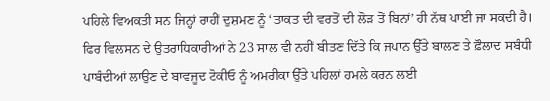ਪਹਿਲੇ ਵਿਅਕਤੀ ਸਨ ਜਿਨ੍ਹਾਂ ਰਾਹੀਂ ਦੁਸ਼ਮਣ ਨੂੰ ‘ਤਾਕਤ ਦੀ ਵਰਤੋਂ ਦੀ ਲੋੜ ਤੋਂ ਬਿਨਾਂ’ ਹੀ ਨੱਥ ਪਾਈ ਜਾ ਸਕਦੀ ਹੈ। ਫਿਰ ਵਿਲਸਨ ਦੇ ਉਤਰਾਧਿਕਾਰੀਆਂ ਨੇ 23 ਸਾਲ ਵੀ ਨਹੀਂ ਬੀਤਣ ਦਿੱਤੇ ਕਿ ਜਪਾਨ ਉੱਤੇ ਬਾਲਣ ਤੇ ਫ਼ੌਲਾਦ ਸਬੰਧੀ ਪਾਬੰਦੀਆਂ ਲਾਉਣ ਦੇ ਬਾਵਜੂਦ ਟੋਕੀਓ ਨੂੰ ਅਮਰੀਕਾ ਉੱਤੇ ਪਹਿਲਾਂ ਹਮਲੇ ਕਰਨ ਲਈ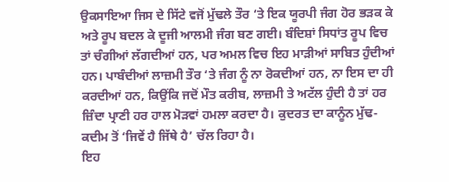ਉਕਸਾਇਆ ਜਿਸ ਦੇ ਸਿੱਟੇ ਵਜੋਂ ਮੁੱਢਲੇ ਤੌਰ ‘ਤੇ ਇਕ ਯੂਰਪੀ ਜੰਗ ਹੋਰ ਭੜਕ ਕੇ ਅਤੇ ਰੂਪ ਬਦਲ ਕੇ ਦੂਜੀ ਆਲਮੀ ਜੰਗ ਬਣ ਗਈ। ਬੰਦਿਸ਼ਾਂ ਸਿਧਾਂਤ ਰੂਪ ਵਿਚ ਤਾਂ ਚੰਗੀਆਂ ਲੱਗਦੀਆਂ ਹਨ, ਪਰ ਅਮਲ ਵਿਚ ਇਹ ਮਾੜੀਆਂ ਸਾਬਿਤ ਹੁੰਦੀਆਂ ਹਨ। ਪਾਬੰਦੀਆਂ ਲਾਜ਼ਮੀ ਤੌਰ ‘ਤੇ ਜੰਗ ਨੂੰ ਨਾ ਰੋਕਦੀਆਂ ਹਨ, ਨਾ ਇਸ ਦਾ ਹੀ ਕਰਦੀਆਂ ਹਨ, ਕਿਉਂਕਿ ਜਦੋਂ ਮੌਤ ਕਰੀਬ, ਲਾਜ਼ਮੀ ਤੇ ਅਟੱਲ ਹੁੰਦੀ ਹੈ ਤਾਂ ਹਰ ਜ਼ਿੰਦਾ ਪ੍ਰਾਣੀ ਹਰ ਹਾਲ ਮੋੜਵਾਂ ਹਮਲਾ ਕਰਦਾ ਹੈ। ਕੁਦਰਤ ਦਾ ਕਾਨੂੰਨ ਮੁੱਢ-ਕਦੀਮ ਤੋਂ ‘ਜਿਵੇਂ ਹੈ ਜਿੱਥੇ ਹੈ’ ਚੱਲ ਰਿਹਾ ਹੈ।
ਇਹ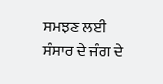ਸਮਝਣ ਲਈ ਸੰਸਾਰ ਦੇ ਜੰਗ ਦੇ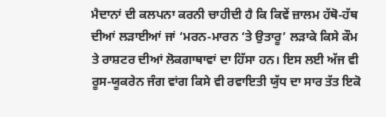ਮੈਦਾਨਾਂ ਦੀ ਕਲਪਨਾ ਕਰਨੀ ਚਾਹੀਦੀ ਹੈ ਕਿ ਕਿਵੇਂ ਜ਼ਾਲਮ ਹੱਥੋ-ਹੱਥ ਦੀਆਂ ਲੜਾਈਆਂ ਜਾਂ ‘ਮਰਨ-ਮਾਰਨ ‘ਤੇ ਉਤਾਰੂ’ ਲੜਾਕੇ ਕਿਸੇ ਕੌਮ ਤੇ ਰਾਸ਼ਟਰ ਦੀਆਂ ਲੋਕਗਾਥਾਵਾਂ ਦਾ ਹਿੱਸਾ ਹਨ। ਇਸ ਲਈ ਅੱਜ ਵੀ ਰੂਸ-ਯੂਕਰੇਨ ਜੰਗ ਵਾਂਗ ਕਿਸੇ ਵੀ ਰਵਾਇਤੀ ਯੁੱਧ ਦਾ ਸਾਰ ਤੱਤ ਇਕੋ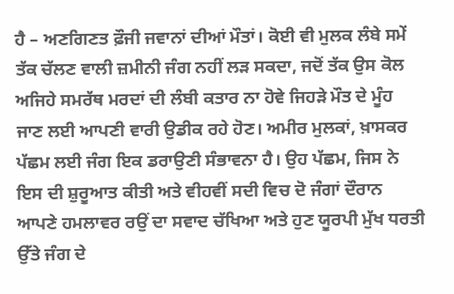ਹੈ – ਅਣਗਿਣਤ ਫ਼ੌਜੀ ਜਵਾਨਾਂ ਦੀਆਂ ਮੌਤਾਂ। ਕੋਈ ਵੀ ਮੁਲਕ ਲੰਬੇ ਸਮੇਂ ਤੱਕ ਚੱਲਣ ਵਾਲੀ ਜ਼ਮੀਨੀ ਜੰਗ ਨਹੀਂ ਲੜ ਸਕਦਾ, ਜਦੋਂ ਤੱਕ ਉਸ ਕੋਲ ਅਜਿਹੇ ਸਮਰੱਥ ਮਰਦਾਂ ਦੀ ਲੰਬੀ ਕਤਾਰ ਨਾ ਹੋਵੇ ਜਿਹੜੇ ਮੌਤ ਦੇ ਮੂੰਹ ਜਾਣ ਲਈ ਆਪਣੀ ਵਾਰੀ ਉਡੀਕ ਰਹੇ ਹੋਣ। ਅਮੀਰ ਮੁਲਕਾਂ, ਖ਼ਾਸਕਰ ਪੱਛਮ ਲਈ ਜੰਗ ਇਕ ਡਰਾਉਣੀ ਸੰਭਾਵਨਾ ਹੈ। ਉਹ ਪੱਛਮ, ਜਿਸ ਨੇ ਇਸ ਦੀ ਸ਼ੁਰੂਆਤ ਕੀਤੀ ਅਤੇ ਵੀਹਵੀਂ ਸਦੀ ਵਿਚ ਦੋ ਜੰਗਾਂ ਦੌਰਾਨ ਆਪਣੇ ਹਮਲਾਵਰ ਰਉਂ ਦਾ ਸਵਾਦ ਚੱਖਿਆ ਅਤੇ ਹੁਣ ਯੂਰਪੀ ਮੁੱਖ ਧਰਤੀ ਉੱਤੇ ਜੰਗ ਦੇ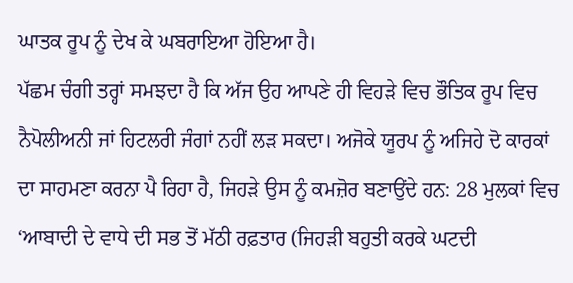ਘਾਤਕ ਰੂਪ ਨੂੰ ਦੇਖ ਕੇ ਘਬਰਾਇਆ ਹੋਇਆ ਹੈ।
ਪੱਛਮ ਚੰਗੀ ਤਰ੍ਹਾਂ ਸਮਝਦਾ ਹੈ ਕਿ ਅੱਜ ਉਹ ਆਪਣੇ ਹੀ ਵਿਹੜੇ ਵਿਚ ਭੌਤਿਕ ਰੂਪ ਵਿਚ ਨੈਪੋਲੀਅਨੀ ਜਾਂ ਹਿਟਲਰੀ ਜੰਗਾਂ ਨਹੀਂ ਲੜ ਸਕਦਾ। ਅਜੋਕੇ ਯੂਰਪ ਨੂੰ ਅਜਿਹੇ ਦੋ ਕਾਰਕਾਂ ਦਾ ਸਾਹਮਣਾ ਕਰਨਾ ਪੈ ਰਿਹਾ ਹੈ, ਜਿਹੜੇ ਉਸ ਨੂੰ ਕਮਜ਼ੋਰ ਬਣਾਉਂਦੇ ਹਨ: 28 ਮੁਲਕਾਂ ਵਿਚ ‘ਆਬਾਦੀ ਦੇ ਵਾਧੇ ਦੀ ਸਭ ਤੋਂ ਮੱਠੀ ਰਫ਼ਤਾਰ (ਜਿਹੜੀ ਬਹੁਤੀ ਕਰਕੇ ਘਟਦੀ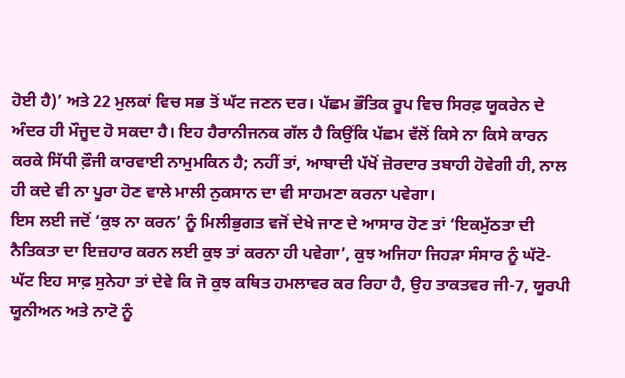ਹੋਈ ਹੈ)’ ਅਤੇ 22 ਮੁਲਕਾਂ ਵਿਚ ਸਭ ਤੋਂ ਘੱਟ ਜਣਨ ਦਰ। ਪੱਛਮ ਭੌਤਿਕ ਰੂਪ ਵਿਚ ਸਿਰਫ਼ ਯੂਕਰੇਨ ਦੇ ਅੰਦਰ ਹੀ ਮੌਜੂਦ ਹੋ ਸਕਦਾ ਹੈ। ਇਹ ਹੈਰਾਨੀਜਨਕ ਗੱਲ ਹੈ ਕਿਉਂਕਿ ਪੱਛਮ ਵੱਲੋਂ ਕਿਸੇ ਨਾ ਕਿਸੇ ਕਾਰਨ ਕਰਕੇ ਸਿੱਧੀ ਫ਼ੌਜੀ ਕਾਰਵਾਈ ਨਾਮੁਮਕਿਨ ਹੈ; ਨਹੀਂ ਤਾਂ, ਆਬਾਦੀ ਪੱਖੋਂ ਜ਼ੋਰਦਾਰ ਤਬਾਹੀ ਹੋਵੇਗੀ ਹੀ, ਨਾਲ ਹੀ ਕਦੇ ਵੀ ਨਾ ਪੂਰਾ ਹੋਣ ਵਾਲੇ ਮਾਲੀ ਨੁਕਸਾਨ ਦਾ ਵੀ ਸਾਹਮਣਾ ਕਰਨਾ ਪਵੇਗਾ।
ਇਸ ਲਈ ਜਦੋਂ ‘ਕੁਝ ਨਾ ਕਰਨ’ ਨੂੰ ਮਿਲੀਭੁਗਤ ਵਜੋਂ ਦੇਖੇ ਜਾਣ ਦੇ ਆਸਾਰ ਹੋਣ ਤਾਂ ‘ਇਕਮੁੱਠਤਾ ਦੀ ਨੈਤਿਕਤਾ ਦਾ ਇਜ਼ਹਾਰ ਕਰਨ ਲਈ ਕੁਝ ਤਾਂ ਕਰਨਾ ਹੀ ਪਵੇਗਾ’, ਕੁਝ ਅਜਿਹਾ ਜਿਹੜਾ ਸੰਸਾਰ ਨੂੰ ਘੱਟੋ-ਘੱਟ ਇਹ ਸਾਫ਼ ਸੁਨੇਹਾ ਤਾਂ ਦੇਵੇ ਕਿ ਜੋ ਕੁਝ ਕਥਿਤ ਹਮਲਾਵਰ ਕਰ ਰਿਹਾ ਹੈ, ਉਹ ਤਾਕਤਵਰ ਜੀ-7, ਯੂਰਪੀ ਯੂਨੀਅਨ ਅਤੇ ਨਾਟੋ ਨੂੰ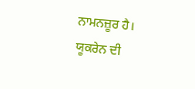ਨਾਮਨਜ਼ੂਰ ਹੈ।
ਯੂਕਰੇਨ ਦੀ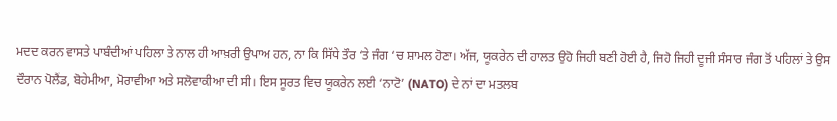ਮਦਦ ਕਰਨ ਵਾਸਤੇ ਪਾਬੰਦੀਆਂ ਪਹਿਲਾ ਤੇ ਨਾਲ ਹੀ ਆਖ਼ਰੀ ਉਪਾਅ ਹਨ, ਨਾ ਕਿ ਸਿੱਧੇ ਤੌਰ ‘ਤੇ ਜੰਗ ‘ਚ ਸ਼ਾਮਲ ਹੋਣਾ। ਅੱਜ, ਯੂਕਰੇਨ ਦੀ ਹਾਲਤ ਉਹੋ ਜਿਹੀ ਬਣੀ ਹੋਈ ਹੈ, ਜਿਹੋ ਜਿਹੀ ਦੂਜੀ ਸੰਸਾਰ ਜੰਗ ਤੋਂ ਪਹਿਲਾਂ ਤੇ ਉਸ ਦੌਰਾਨ ਪੋਲੈਂਡ, ਬੋਹੇਮੀਆ, ਮੋਰਾਵੀਆ ਅਤੇ ਸਲੋਵਾਕੀਆ ਦੀ ਸੀ। ਇਸ ਸੂਰਤ ਵਿਚ ਯੂਕਰੇਨ ਲਈ ‘ਨਾਟੋ’ (NATO) ਦੇ ਨਾਂ ਦਾ ਮਤਲਬ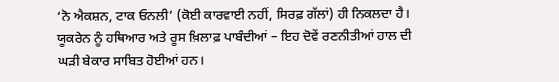‘ਨੋ ਐਕਸ਼ਨ, ਟਾਕ ਓਨਲੀ’ (ਕੋਈ ਕਾਰਵਾਈ ਨਹੀਂ, ਸਿਰਫ਼ ਗੱਲਾਂ) ਹੀ ਨਿਕਲਦਾ ਹੈ। ਯੂਕਰੇਨ ਨੂੰ ਹਥਿਆਰ ਅਤੇ ਰੂਸ ਖ਼ਿਲਾਫ਼ ਪਾਬੰਦੀਆਂ – ਇਹ ਦੋਵੇਂ ਰਣਨੀਤੀਆਂ ਹਾਲ ਦੀ ਘੜੀ ਬੇਕਾਰ ਸਾਬਿਤ ਹੋਈਆਂ ਹਨ।